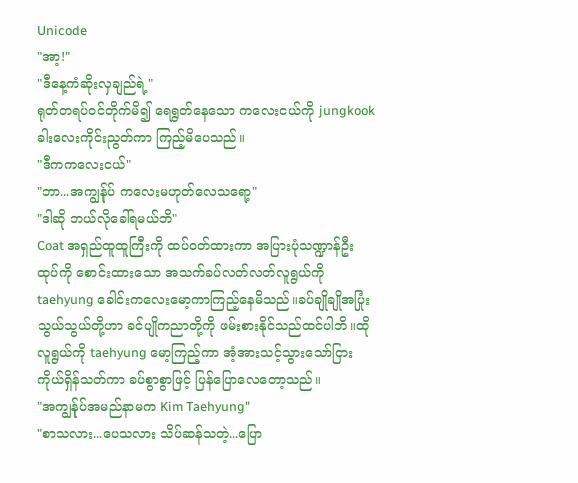Unicode
"အာ့!"
"ဒီနေ့ကံဆိုးလှချည်ရဲ့"
ရုတ်တရပ်ဝင်တိုက်မိ၍ ရေရွတ်နေသော ကလေးငယ်ကို jungkook ခါးလေးကိုင်းညွတ်ကာ ကြည့်မိပေသည်။
"ဒီကကလေးငယ်"
"ဘာ...အကျွန်ုပ် ကလေးမဟုတ်လေသရော့"
"ဒါဆို ဘယ်လိုခေါ်ရမယ်ဘိ"
Coat အရှည်ထူထူကြီးကို ထပ်ဝတ်ထားကာ အပြားပုံသဏ္ဍာန်ဦးထုပ်ကို စောင်းထားသော အသက်ခပ်လတ်လတ်လူရွယ်ကို taehyung ခေါင်းကလေးမော့ကာကြည့်နေမိသည်။ခပ်ချိုချိုအပြုံးသွယ်သွယ်တို့ဟာ ခင်ပျိုကညာတို့ကို ဖမ်းစားနိုင်သည်ထင်ပါဘိ။ထို လူရွယ်ကို taehyung မော့ကြည့်ကာ အံ့အားသင့်သွားသော်ငြား ကိုယ်ရှိန်သတ်ကာ ခပ်စွာစွာဖြင့် ပြန်ပြောလေတော့သည်။
"အကျွန်ုပ်အမည်နာမက Kim Taehyung"
"စာသလား...ပေသလား သိပ်ဆန်သတဲ့...ပြော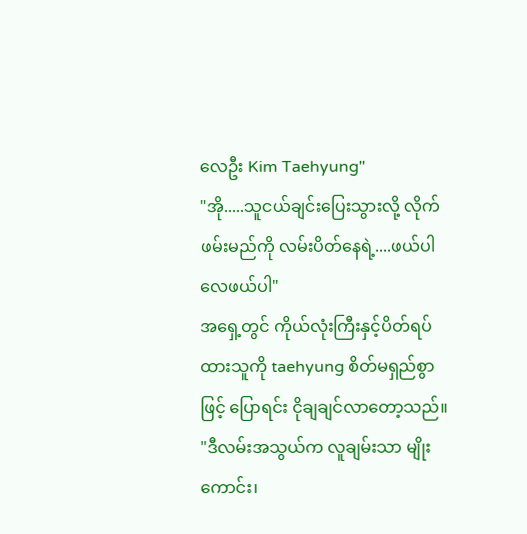လေဦး Kim Taehyung"
"အို.....သူငယ်ချင်းပြေးသွားလို့ လိုက်ဖမ်းမည်ကို လမ်းပိတ်နေရဲ့....ဖယ်ပါလေဖယ်ပါ"
အရှေ့တွင် ကိုယ်လုံးကြီးနှင့်ပိတ်ရပ်ထားသူကို taehyung စိတ်မရှည်စွာဖြင့် ပြောရင်း ငိုချချင်လာတော့သည်။
"ဒီလမ်းအသွယ်က လူချမ်းသာ မျိုးကောင်း၊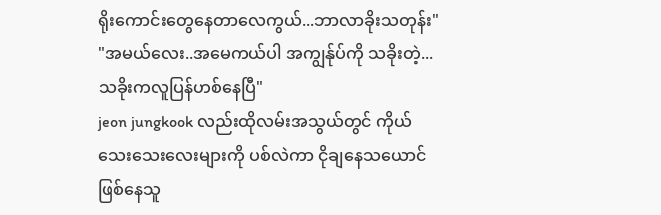ရိုးကောင်းတွေနေတာလေကွယ်...ဘာလာခိုးသတုန်း"
"အမယ်လေး..အမေကယ်ပါ အကျွန်ုပ်ကို သခိုးတဲ့...သခိုးကလူပြန်ဟစ်နေပြီ"
jeon jungkook လည်းထိုလမ်းအသွယ်တွင် ကိုယ်သေးသေးလေးများကို ပစ်လဲကာ ငိုချနေသယောင်ဖြစ်နေသူ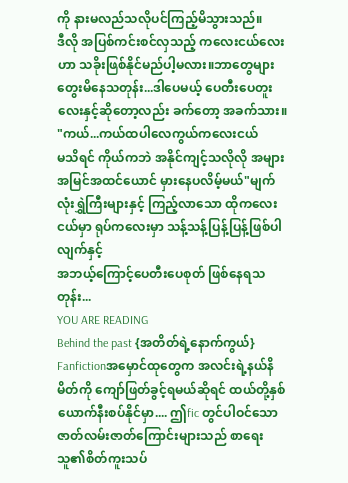ကို နားမလည်သလိုပင်ကြည့်မိသွားသည်။
ဒီလို အပြစ်ကင်းစင်လှသည့် ကလေးငယ်လေးဟာ သခိုးဖြစ်နိုင်မည်ပါ့မလား။ဘာတွေများ တွေးမိနေသတုန်း...ဒါပေမယ့် ပေတီးပေတူးလေးနှင့်ဆိုတော့လည်း ခက်တော့ အခက်သား။
"ကယ်...ကယ်ထပါလေကွယ်ကလေးငယ်
မသိရင် ကိုယ်ကဘဲ အနိုင်ကျင့်သလိုလို အများအမြင်အထင်ယောင် မှားနေပလိမ့်မယ်"မျက်လုံးရွှဲကြီးများနှင့် ကြည့်လာသော ထိုကလေးငယ်မှာ ရုပ်ကလေးမှာ သန့်သန့်ပြန့်ပြန့်ဖြစ်ပါလျက်နှင့်
အဘယ့်ကြောင့်ပေတီးပေစုတ် ဖြစ်နေရသတုန်း...
YOU ARE READING
Behind the past {အတိတ်ရဲ့နောက်ကွယ်}
Fanfictionအမှောင်ထုတွေက အလင်းရဲ့နယ်နိမိတ်ကို ကျော်ဖြတ်ခွင့်ရမယ်ဆိုရင် ထယ်တို့နှစ်ယောက်နီးစပ်နိုင်မှာ.... ဤfic တွင်ပါဝင်သော ဇာတ်လမ်းဇာတ်ကြောင်းများသည် စာရေးသူ၏စိတ်ကူးသပ်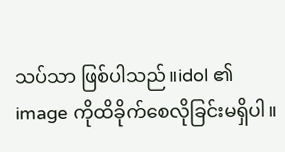သပ်သာ ဖြစ်ပါသည်။idol ၏ image ကိုထိခိုက်စေလိုခြင်းမရှိပါ။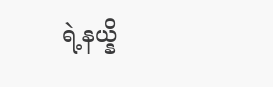ရဲ့နယ္နိ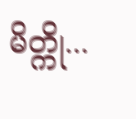မိတ္ကို...